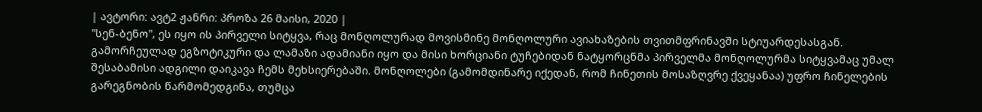| ავტორი: ავტ2 ჟანრი: პროზა 26 მაისი, 2020 |
"სენ-ბენო", ეს იყო ის პირველი სიტყვა, რაც მონღოლურად მოვისმინე მონღოლური ავიახაზების თვითმფრინავში სტიუარდესასგან. გამორჩეულად ეგზოტიკური და ლამაზი ადამიანი იყო და მისი ხორციანი ტუჩებიდან ნატყორცნმა პირველმა მონღოლურმა სიტყვამაც უმალ შესაბამისი ადგილი დაიკავა ჩემს მეხსიერებაში. მონღოლები (გამომდინარე იქედან, რომ ჩინეთის მოსაზღვრე ქვეყანაა) უფრო ჩინელების გარეგნობის წარმომედგინა, თუმცა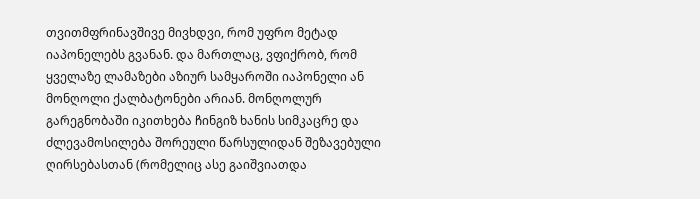თვითმფრინავშივე მივხდვი, რომ უფრო მეტად იაპონელებს გვანან. და მართლაც, ვფიქრობ, რომ ყველაზე ლამაზები აზიურ სამყაროში იაპონელი ან მონღოლი ქალბატონები არიან. მონღოლურ გარეგნობაში იკითხება ჩინგიზ ხანის სიმკაცრე და ძლევამოსილება შორეული წარსულიდან შეზავებული ღირსებასთან (რომელიც ასე გაიშვიათდა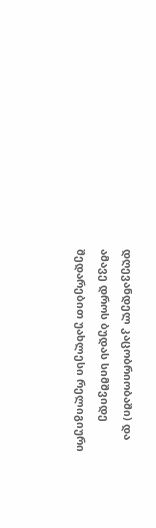დღევანდელ კაცობრიობაში) და ამავე დროს ბუდას სიმშვიდე შედარებით უახლესი რელიგიური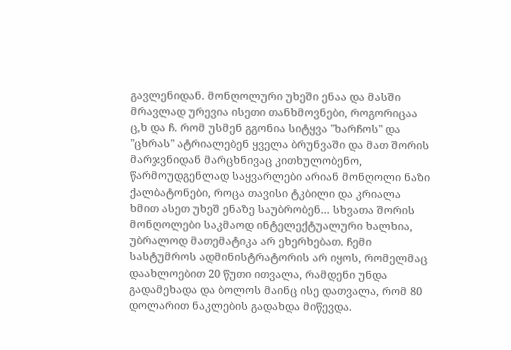გავლენიდან. მონღოლური უხეში ენაა და მასში მრავლად ურევია ისეთი თანხმოვნები, როგორიცაა ც,ხ და ჩ. რომ უსმენ გგონია სიტყვა "ხარჩოს" და "ცხრას" ატრიალებენ ყველა ბრუნვაში და მათ შორის მარჯვნიდან მარცხნივაც კითხულობენო, წარმოუდგენლად საყვარლები არიან მონღოლი ნაზი ქალბატონები, როცა თავისი ტკბილი და კრიალა ხმით ასეთ უხეშ ენაზე საუბრობენ... სხვათა შორის მონღოლები საკმაოდ ინტელექტუალური ხალხია, უბრალოდ მათემატიკა არ ეხერხებათ. ჩემი სასტუმროს ადმინისტრატორის არ იყოს, რომელმაც დაახლოებით 20 წუთი ითვალა, რამდენი უნდა გადამეხადა და ბოლოს მაინც ისე დათვალა, რომ 80 დოლარით ნაკლების გადახდა მიწევდა.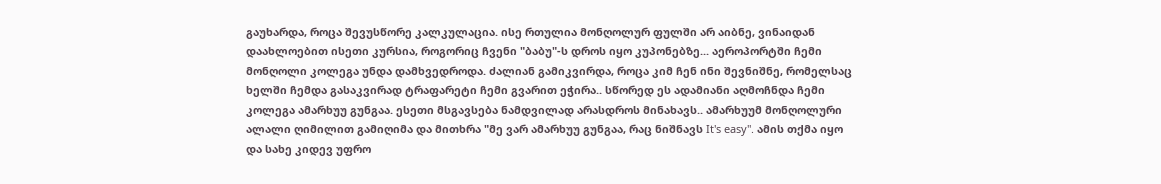გაუხარდა, როცა შევუსწორე კალკულაცია. ისე რთულია მონღოლურ ფულში არ აიბნე, ვინაიდან დაახლოებით ისეთი კურსია, როგორიც ჩვენი "ბაბუ"-ს დროს იყო კუპონებზე... აეროპორტში ჩემი მონღოლი კოლეგა უნდა დამხვედროდა. ძალიან გამიკვირდა, როცა კიმ ჩენ ინი შევნიშნე, რომელსაც ხელში ჩემდა გასაკვირად ტრაფარეტი ჩემი გვარით ეჭირა.. სწორედ ეს ადამიანი აღმოჩნდა ჩემი კოლეგა ამარხუუ გუნგაა. ესეთი მსგავსება ნამდვილად არასდროს მინახავს.. ამარხუუმ მონღოლური ალალი ღიმილით გამიღიმა და მითხრა "მე ვარ ამარხუუ გუნგაა, რაც ნიშნავს It's easy". ამის თქმა იყო და სახე კიდევ უფრო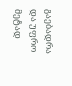გაებადრა და უფრო მეტად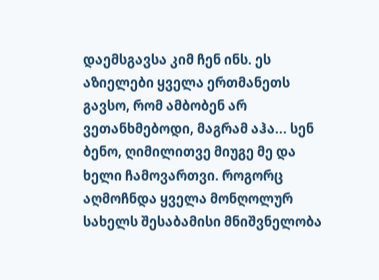დაემსგავსა კიმ ჩენ ინს. ეს აზიელები ყველა ერთმანეთს გავსო, რომ ამბობენ არ ვეთანხმებოდი, მაგრამ აჰა... სენ ბენო, ღიმილითვე მიუგე მე და ხელი ჩამოვართვი. როგორც აღმოჩნდა ყველა მონღოლურ სახელს შესაბამისი მნიშვნელობა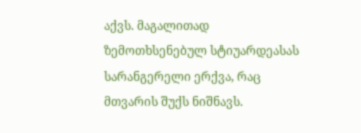აქვს. მაგალითად ზემოთხსენებულ სტიუარდეასას სარანგერელი ერქვა, რაც მთვარის შუქს ნიშნავს.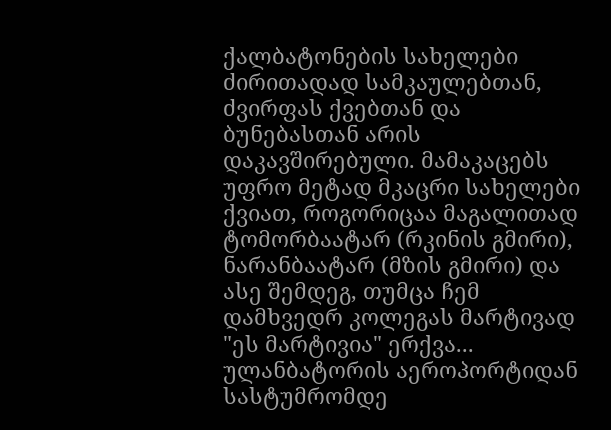ქალბატონების სახელები ძირითადად სამკაულებთან, ძვირფას ქვებთან და ბუნებასთან არის დაკავშირებული. მამაკაცებს უფრო მეტად მკაცრი სახელები ქვიათ, როგორიცაა მაგალითად ტომორბაატარ (რკინის გმირი), ნარანბაატარ (მზის გმირი) და ასე შემდეგ, თუმცა ჩემ დამხვედრ კოლეგას მარტივად "ეს მარტივია" ერქვა... ულანბატორის აეროპორტიდან სასტუმრომდე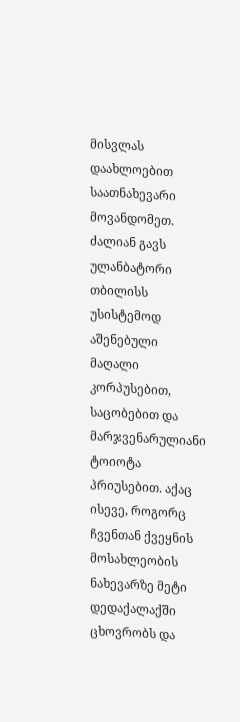მისვლას დაახლოებით საათნახევარი მოვანდომეთ. ძალიან გავს ულანბატორი თბილისს უსისტემოდ აშენებული მაღალი კორპუსებით, საცობებით და მარჯვენარულიანი ტოიოტა პრიუსებით. აქაც ისევე, როგორც ჩვენთან ქვეყნის მოსახლეობის ნახევარზე მეტი დედაქალაქში ცხოვრობს და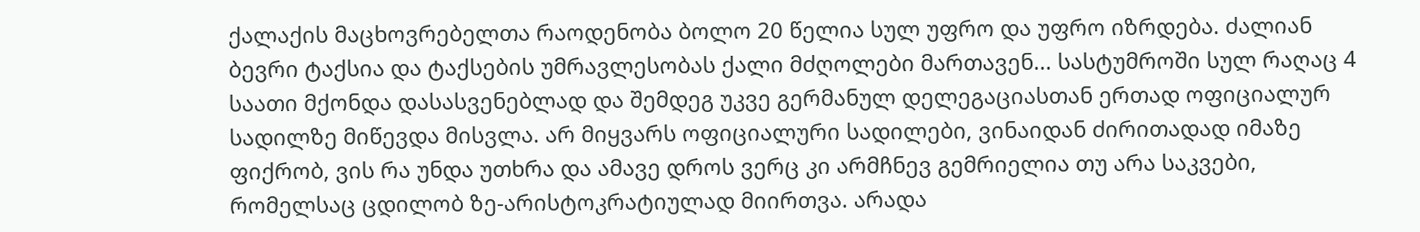ქალაქის მაცხოვრებელთა რაოდენობა ბოლო 20 წელია სულ უფრო და უფრო იზრდება. ძალიან ბევრი ტაქსია და ტაქსების უმრავლესობას ქალი მძღოლები მართავენ... სასტუმროში სულ რაღაც 4 საათი მქონდა დასასვენებლად და შემდეგ უკვე გერმანულ დელეგაციასთან ერთად ოფიციალურ სადილზე მიწევდა მისვლა. არ მიყვარს ოფიციალური სადილები, ვინაიდან ძირითადად იმაზე ფიქრობ, ვის რა უნდა უთხრა და ამავე დროს ვერც კი არმჩნევ გემრიელია თუ არა საკვები, რომელსაც ცდილობ ზე-არისტოკრატიულად მიირთვა. არადა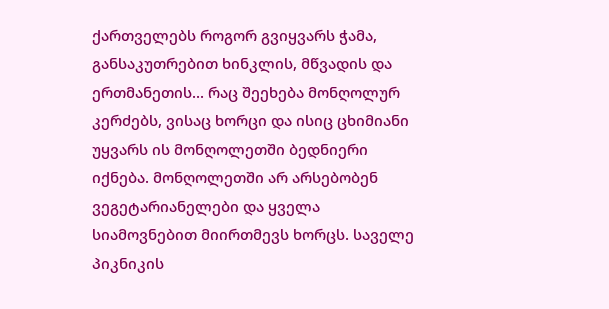ქართველებს როგორ გვიყვარს ჭამა, განსაკუთრებით ხინკლის, მწვადის და ერთმანეთის... რაც შეეხება მონღოლურ კერძებს, ვისაც ხორცი და ისიც ცხიმიანი უყვარს ის მონღოლეთში ბედნიერი იქნება. მონღოლეთში არ არსებობენ ვეგეტარიანელები და ყველა სიამოვნებით მიირთმევს ხორცს. საველე პიკნიკის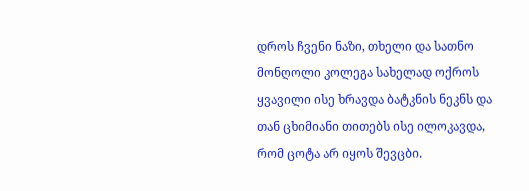დროს ჩვენი ნაზი, თხელი და სათნო მონღოლი კოლეგა სახელად ოქროს ყვავილი ისე ხრავდა ბატკნის ნეკნს და თან ცხიმიანი თითებს ისე ილოკავდა, რომ ცოტა არ იყოს შევცბი.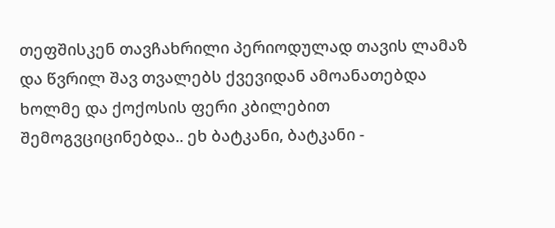თეფშისკენ თავჩახრილი პერიოდულად თავის ლამაზ და წვრილ შავ თვალებს ქვევიდან ამოანათებდა ხოლმე და ქოქოსის ფერი კბილებით შემოგვციცინებდა.. ეხ ბატკანი, ბატკანი -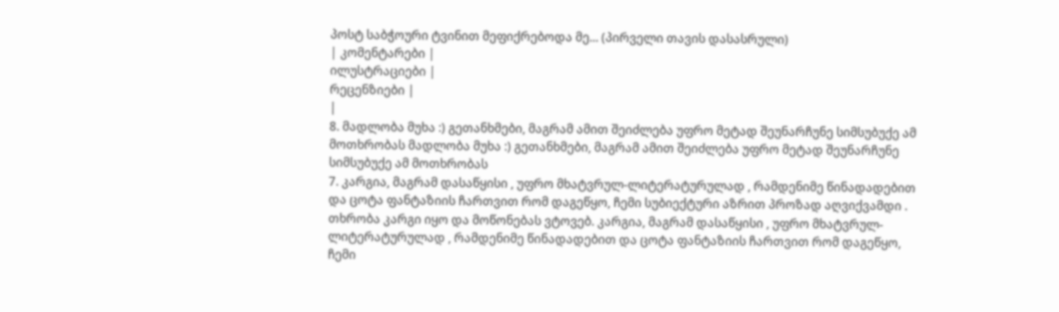პოსტ საბჭოური ტვინით მეფიქრებოდა მე... (პირველი თავის დასასრული)
| კომენტარები |
ილუსტრაციები |
რეცენზიები |
|
8. მადლობა მუხა :) გეთანხმები, მაგრამ ამით შეიძლება უფრო მეტად შეუნარჩუნე სიმსუბუქე ამ მოთხრობას მადლობა მუხა :) გეთანხმები, მაგრამ ამით შეიძლება უფრო მეტად შეუნარჩუნე სიმსუბუქე ამ მოთხრობას
7. კარგია, მაგრამ დასაწყისი , უფრო მხატვრულ-ლიტერატურულად , რამდენიმე წინადადებით და ცოტა ფანტაზიის ჩართვით რომ დაგეწყო, ჩემი სუბიექტური აზრით პროზად აღვიქვამდი . თხრობა კარგი იყო და მოწონებას ვტოვებ. კარგია, მაგრამ დასაწყისი , უფრო მხატვრულ-ლიტერატურულად , რამდენიმე წინადადებით და ცოტა ფანტაზიის ჩართვით რომ დაგეწყო, ჩემი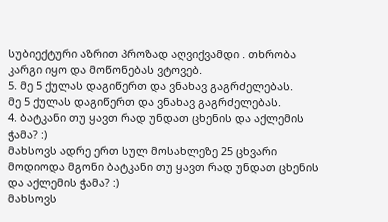სუბიექტური აზრით პროზად აღვიქვამდი . თხრობა კარგი იყო და მოწონებას ვტოვებ.
5. მე 5 ქულას დაგიწერთ და ვნახავ გაგრძელებას.
მე 5 ქულას დაგიწერთ და ვნახავ გაგრძელებას.
4. ბატკანი თუ ყავთ რად უნდათ ცხენის და აქლემის ჭამა? :)
მახსოვს ადრე ერთ სულ მოსახლეზე 25 ცხვარი მოდიოდა მგონი ბატკანი თუ ყავთ რად უნდათ ცხენის და აქლემის ჭამა? :)
მახსოვს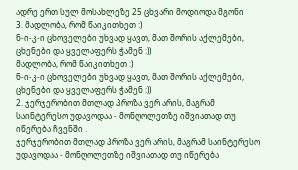ადრე ერთ სულ მოსახლეზე 25 ცხვარი მოდიოდა მგონი
3. მადლობა, რომ წაიკითხეთ :)
ნ-ი-კ-ი ცხოველები უხვად ყავთ, მათ შორის აქლემები, ცხენები და ყველაფერს ჭამენ :))
მადლობა, რომ წაიკითხეთ :)
ნ-ი-კ-ი ცხოველები უხვად ყავთ, მათ შორის აქლემები, ცხენები და ყველაფერს ჭამენ :))
2. ჯერჯერობით მთლად პროზა ვერ არის, მაგრამ საინტერესო უდავოდაა - მონღოლეთზე იშვიათად თუ იწერება ჩვენში .
ჯერჯერობით მთლად პროზა ვერ არის, მაგრამ საინტერესო უდავოდაა - მონღოლეთზე იშვიათად თუ იწერება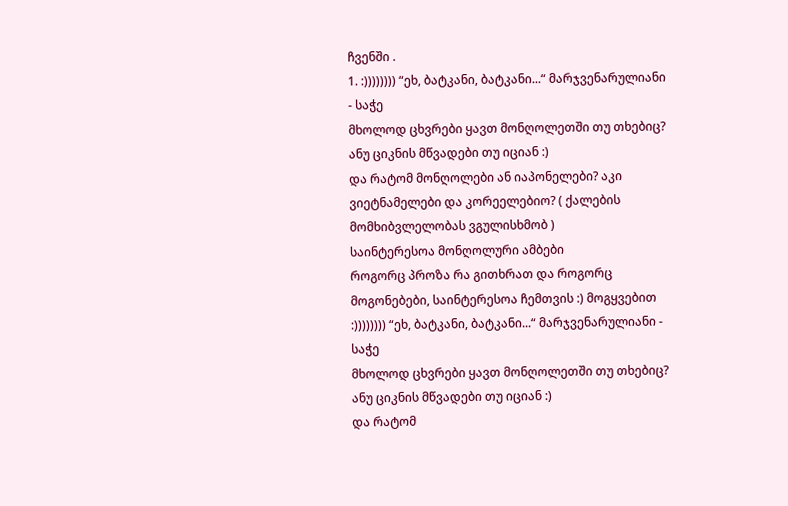ჩვენში .
1. :)))))))) “ეხ, ბატკანი, ბატკანი...“ მარჯვენარულიანი - საჭე
მხოლოდ ცხვრები ყავთ მონღოლეთში თუ თხებიც? ანუ ციკნის მწვადები თუ იციან :)
და რატომ მონღოლები ან იაპონელები? აკი ვიეტნამელები და კორეელებიო? ( ქალების მომხიბვლელობას ვგულისხმობ )
საინტერესოა მონღოლური ამბები
როგორც პროზა რა გითხრათ და როგორც მოგონებები, საინტერესოა ჩემთვის :) მოგყვებით
:)))))))) “ეხ, ბატკანი, ბატკანი...“ მარჯვენარულიანი - საჭე
მხოლოდ ცხვრები ყავთ მონღოლეთში თუ თხებიც? ანუ ციკნის მწვადები თუ იციან :)
და რატომ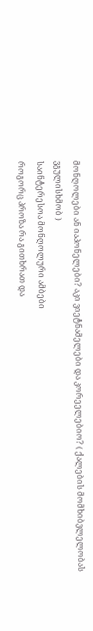მონღოლები ან იაპონელები? აკი ვიეტნამელები და კორეელებიო? ( ქალების მომხიბვლელობას ვგულისხმობ )
საინტერესოა მონღოლური ამბები
როგორც პროზა რა გითხრათ და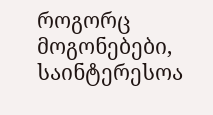როგორც მოგონებები, საინტერესოა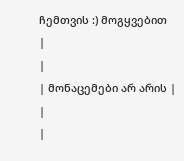ჩემთვის :) მოგყვებით
|
|
| მონაცემები არ არის |
|
|